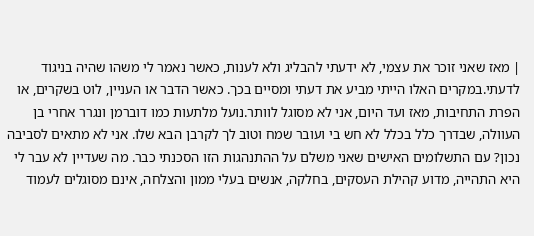| מאז שאני זוכר את עצמי, לא ידעתי להבליג ולא לענות, כאשר נאמר לי משהו שהיה בניגוד לדעתי.במקרים האלו הייתי מביע את דעתי ומסיים בכך. כאשר הדבר או העניין, לוט בשקרים, או הפרת התחיבות, מאז ועד היום, אני לא מסוגל לוותר.נועל מלתעות כמו דוברמן ונגרר אחרי בן העוולה, שבדרך כלל בכלל לא חש בי ועובר שמח וטוב לך לקרבן הבא שלו. אני לא מתאים לסביבה נכון? עם התשלומים האישים שאני משלם על ההתנהגות הזו הסכנתי כבר. מה שעדיין לא עבר לי היא התהייה, מדוע קהילת העסקים, בחלקה, אנשים בעלי ממון והצלחה, אינם מסוגלים לעמוד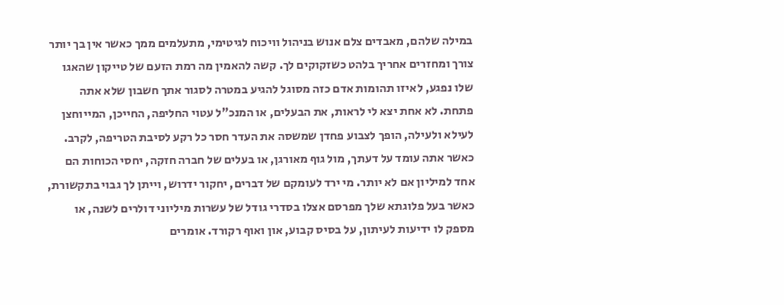במילה שלהם, מאבדים צלם אנוש בניהול וויכוח לגיטימי, מתעלמים ממך כאשר אין בך יותר צורך ומחזרים אחריך בלהט כשזקוקים לך. קשה להאמין מה רמת הזעם של טייקון שהאגו שלו נפגע, לאיזו תהומות אדם כזה מסוגל להגיע במטרה לסגור אתך חשבון שלא אתה פתחת. לא אחת יצא לי לראות, את הבעלים, או המנכ"ל עטוי החליפה, החייכן, המייוחצן לעילא ולעילה, הופך לצבוע פחדן שמשסה את העדר חסר כל רקע לסיבת הטריפה, לקרב. כאשר אתה עומד על דעתך, מול גוף מאורגן, או בעלים של חברה חזקה, יחסי הכוחות הם אחד למיליון אם לא יותר. מי ירד לעומקם של דברים, יחקור ידרוש, וייתן לך גבוי בתקשורת, כאשר בעל פלוגתא שלך מפרסם אצלו בסדרי גודל של עשרות מיליוני דולרים לשנה, או מספק לו ידיעות לעיתון, על בסיס קבוע, און ואוף רקורד. אומרים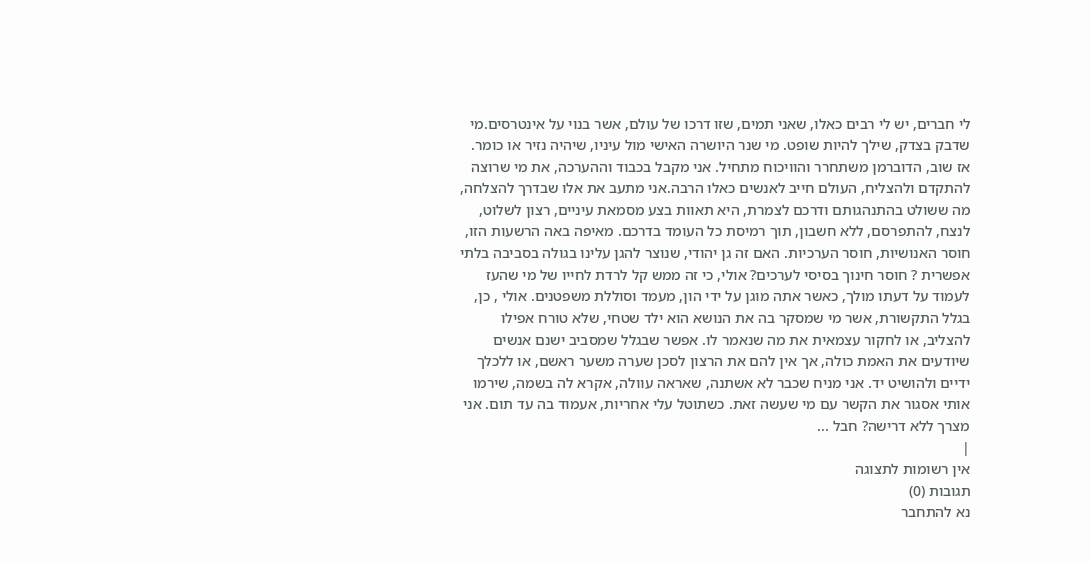לי חברים, יש לי רבים כאלו, שאני תמים, שזו דרכו של עולם, אשר בנוי על אינטרסים.מי שדבק בצדק, שילך להיות שופט. מי שנר היושרה האישי מול עיניו, שיהיה נזיר או כומר. אז שוב, הדוברמן משתחרר והוויכוח מתחיל. אני מקבל בכבוד וההערכה, את מי שרוצה להתקדם ולהצליח, העולם חייב לאנשים כאלו הרבה.אני מתעב את אלו שבדרך להצלחה, מה ששולט בהתנהגותם ודרכם לצמרת, היא תאוות בצע מסמאת עיניים, רצון לשלוט, לנצח, להתפרסם, ללא חשבון, תוך רמיסת כל העומד בדרכם. מאיפה באה הרשעות הזו, חוסר האנושיות, חוסר הערכיות. האם זה גן יהודי, שנוצר להגן עלינו בגולה בסביבה בלתי אפשרית ? חוסר חינוך בסיסי לערכים? אולי, כי זה ממש קל לרדת לחייו של מי שהעז לעמוד על דעתו מולך, כאשר אתה מוגן על ידי הון, מעמד וסוללת משפטנים. אולי , כן, בגלל התקשורת, אשר מי שמסקר בה את הנושא הוא ילד שטחי, שלא טורח אפילו להצליב, או לחקור עצמאית את מה שנאמר לו. אפשר שבגלל שמסביב ישנם אנשים שיודעים את האמת כולה, אך אין להם את הרצון לסכן שערה משער ראשם, או ללכלך ידיים ולהושיט יד. אני מניח שכבר לא אשתנה, שאראה עוולה, אקרא לה בשמה, שירמו אותי אסגור את הקשר עם מי שעשה זאת. כשתוטל עלי אחריות, אעמוד בה עד תום. אני מצרך ללא דרישה? חבל ...
|
אין רשומות לתצוגה
תגובות (0)
נא להתחבר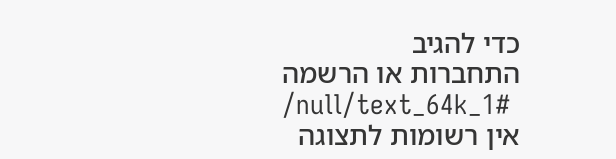כדי להגיב
התחברות או הרשמה
/null/text_64k_1#
אין רשומות לתצוגה